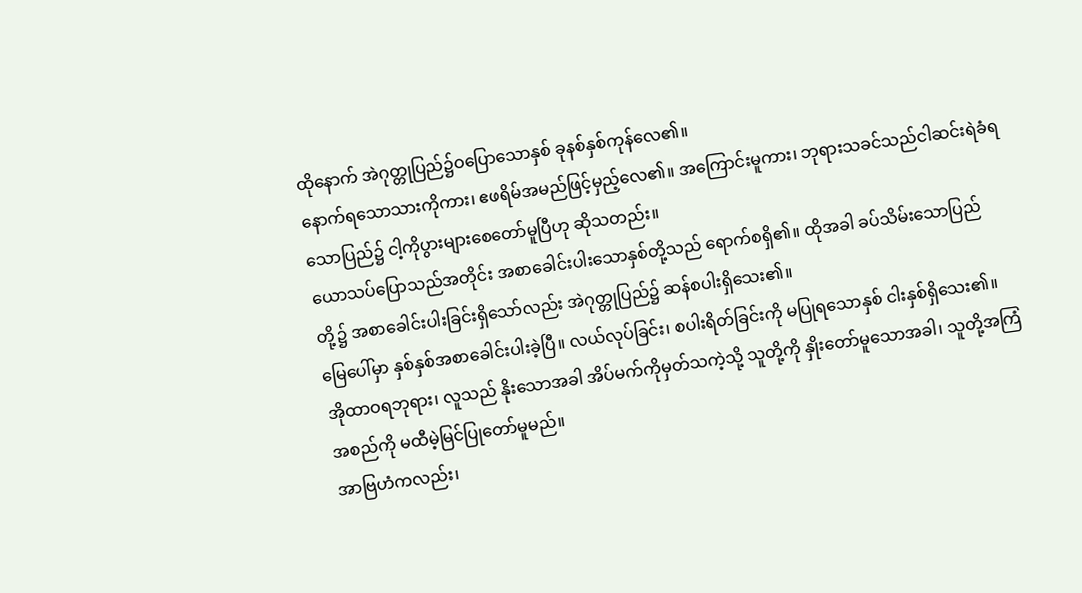ထိုနောက် အဲဂုတ္တုပြည်၌ဝပြောသောနှစ် ခုနစ်နှစ်ကုန်လေ၏။
နောက်ရသောသားကိုကား၊ ဧဖရိမ်အမည်ဖြင့်မှည့်လေ၏။ အကြောင်းမူကား၊ ဘုရားသခင်သည်ငါဆင်းရဲခံရသောပြည်၌ ငါ့ကိုပွားများစေတော်မူပြီဟု ဆိုသတည်း။
ယောသပ်ပြောသည်အတိုင်း အစာခေါင်းပါးသောနှစ်တို့သည် ရောက်စရှိ၏။ ထိုအခါ ခပ်သိမ်းသောပြည်တို့၌ အစာခေါင်းပါးခြင်းရှိသော်လည်း အဲဂုတ္တုပြည်၌ ဆန်စပါးရှိသေး၏။
မြေပေါ်မှာ နှစ်နှစ်အစာခေါင်းပါးခဲ့ပြီ။ လယ်လုပ်ခြင်း၊ စပါးရိတ်ခြင်းကို မပြုရသောနှစ် ငါးနှစ်ရှိသေး၏။
အိုထာဝရဘုရား၊ လူသည် နိုးသောအခါ အိပ်မက်ကိုမှတ်သကဲ့သို့ သူတို့ကို နှိုးတော်မူသောအခါ၊ သူတို့အကြံအစည်ကို မထီမဲ့မြင်ပြုတော်မူမည်။
အာဗြဟံကလည်း၊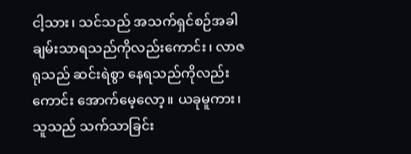ငါ့သား၊ သင်သည် အသက်ရှင်စဉ်အခါ ချမ်းသာရသည်ကိုလည်းကောင်း၊ လာဇရုသည် ဆင်းရဲစွာ နေရသည်ကိုလည်းကောင်း အောက်မေ့လော့။ ယခုမူကား၊ သူသည် သက်သာခြင်း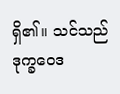ရှိ၏။ သင်သည် ဒုက္ခဝေဒ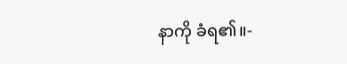နာကို ခံရ၏။-